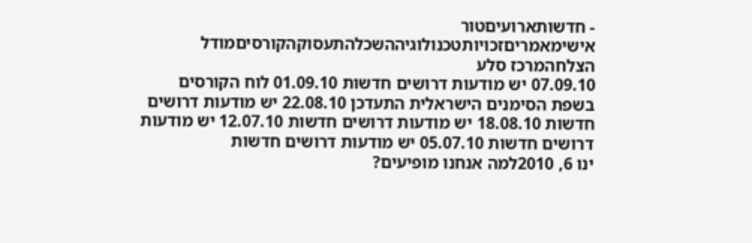- חדשותארועיםטור אישימאמריםזכויותטכנולוגיההשכלהתעסוקהקורסיםמודל הצלחהמרכז סלע
07.09.10 יש מודעות דרושים חדשות 01.09.10 לוח הקורסים בשפת הסימנים הישראלית התעדכן 22.08.10 יש מודעות דרושים חדשות 18.08.10 יש מודעות דרושים חדשות 12.07.10 יש מודעות דרושים חדשות 05.07.10 יש מודעות דרושים חדשות
ינו 6, 2010למה אנחנו מופיעים?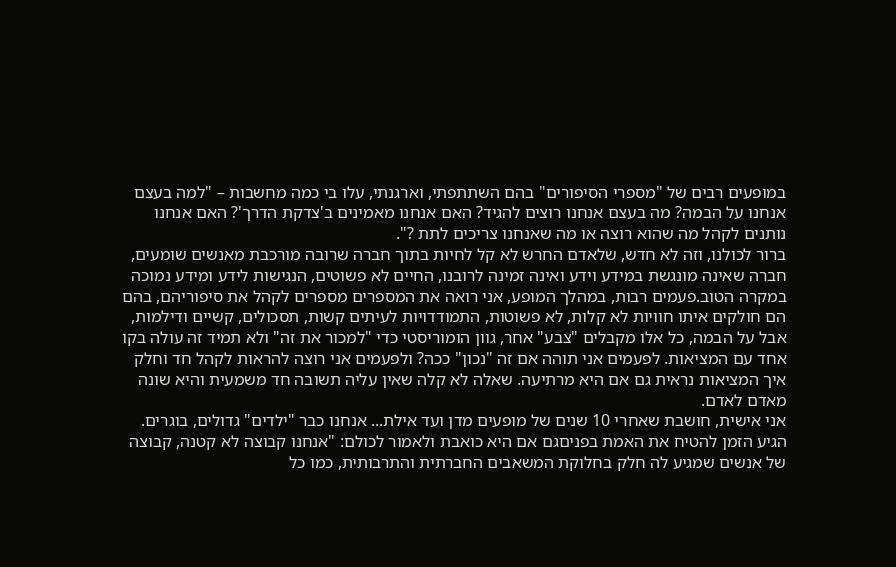במופעים רבים של "מספרי הסיפורים" בהם השתתפתי, וארגנתי, עלו בי כמה מחשבות – "למה בעצם אנחנו על הבמה? מה בעצם אנחנו רוצים להגיד? האם אנחנו מאמינים ב'צדקת הדרך'? האם אנחנו נותנים לקהל מה שהוא רוצה או מה שאנחנו צריכים לתת ?".
ברור לכולנו, וזה לא חדש, שלאדם החרש לא קל לחיות בתוך חברה שרובה מורכבת מאנשים שומעים, חברה שאינה מונגשת במידע וידע ואינה זמינה לרובנו, החיים לא פשוטים, הנגישות לידע ומידע נמוכה במקרה הטוב.פעמים רבות, במהלך המופע, אני רואה את המספרים מספרים לקהל את סיפוריהם, בהם הם חולקים איתו חוויות לא קלות, לא פשוטות, התמודדויות לעיתים קשות, תסכולים, קשיים ודילמות, אבל על הבמה, כל אלו מקבלים "צבע" אחר, גוון הומוריסטי כדי "למכור את זה" ולא תמיד זה עולה בקו אחד עם המציאות. לפעמים אני תוהה אם זה "נכון" ככה? ולפעמים אני רוצה להראות לקהל חד וחלק איך המציאות נראית גם אם היא מרתיעה. שאלה לא קלה שאין עליה תשובה חד משמעית והיא שונה מאדם לאדם.
אני אישית, חושבת שאחרי 10 שנים של מופעים מדן ועד אילת... אנחנו כבר "ילדים" גדולים, בוגרים. הגיע הזמן להטיח את האמת בפניםגם אם היא כואבת ולאמור לכולם: "אנחנו קבוצה לא קטנה, קבוצה של אנשים שמגיע לה חלק בחלוקת המשאבים החברתית והתרבותית, כמו כל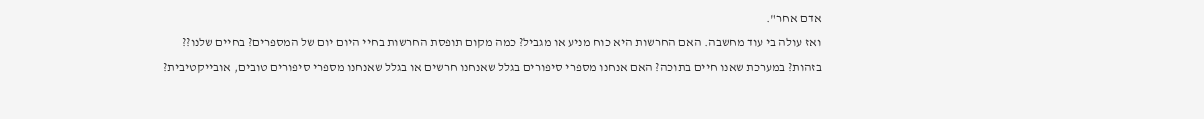אדם אחר".
ואז עולה בי עוד מחשבה. האם החרשות היא כוח מניע או מגביל? כמה מקום תופסת החרשות בחיי היום יום של המספרים? בחיים שלנו?? בזהות? במערכת שאנו חיים בתוכה? האם אנחנו מספרי סיפורים בגלל שאנחנו חרשים או בגלל שאנחנו מספרי סיפורים טובים, אובייקטיבית?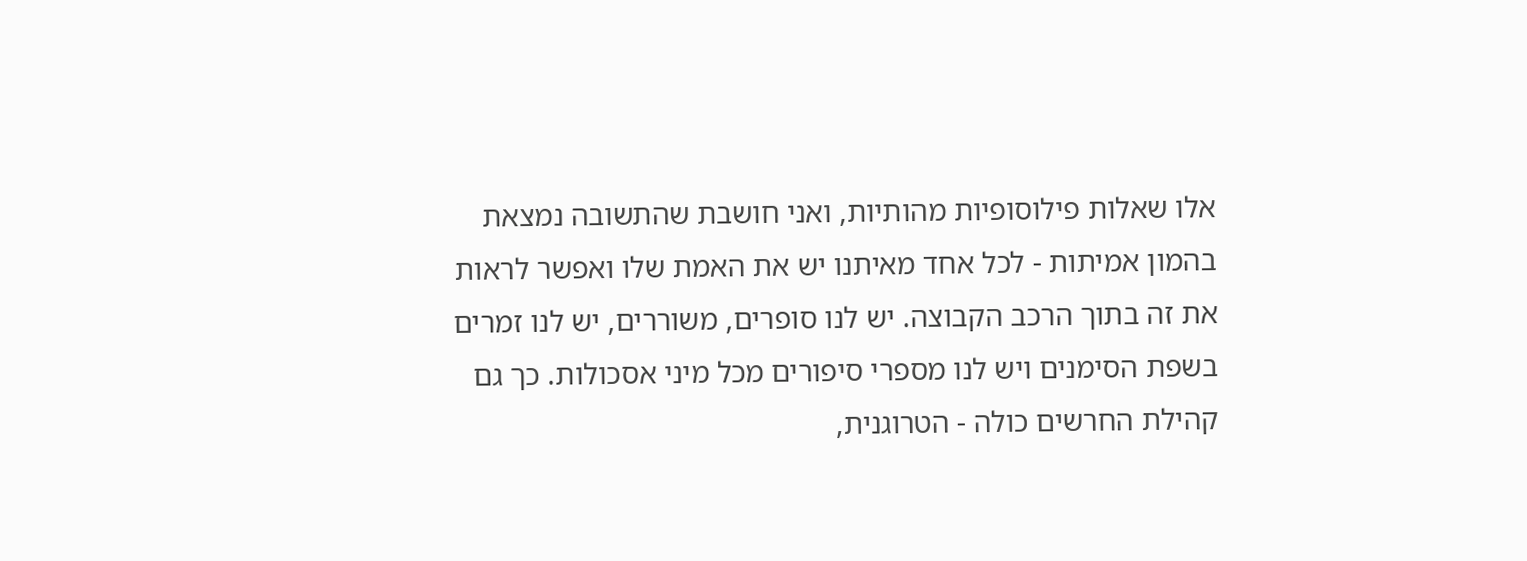אלו שאלות פילוסופיות מהותיות, ואני חושבת שהתשובה נמצאת בהמון אמיתות - לכל אחד מאיתנו יש את האמת שלו ואפשר לראות את זה בתוך הרכב הקבוצה. יש לנו סופרים, משוררים, יש לנו זמרים בשפת הסימנים ויש לנו מספרי סיפורים מכל מיני אסכולות. כך גם קהילת החרשים כולה - הטרוגנית,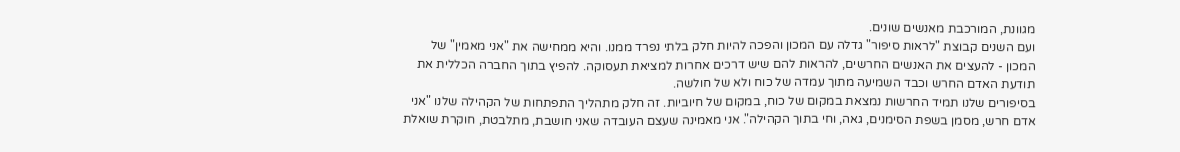מגוונת, המורכבת מאנשים שונים.
ועם השנים קבוצת "לראות סיפור" גדלה עם המכון והפכה להיות חלק בלתי נפרד ממנו. והיא ממחישה את "אני מאמין" של המכון - להעצים את האנשים החרשים, להראות להם שיש דרכים אחרות למציאת תעסוקה. להפיץ בתוך החברה הכללית את תודעת האדם החרש וכבד השמיעה מתוך עמדה של כוח ולא של חולשה.
בסיפורים שלנו תמיד החרשות נמצאת במקום של כוח, במקום של חיוביות. זה חלק מתהליך התפתחות של הקהילה שלנו "אני אדם חרש, מסמן בשפת הסימנים, גאה, וחי בתוך הקהילה". אני מאמינה שעצם העובדה שאני חושבת, מתלבטת, חוקרת שואלת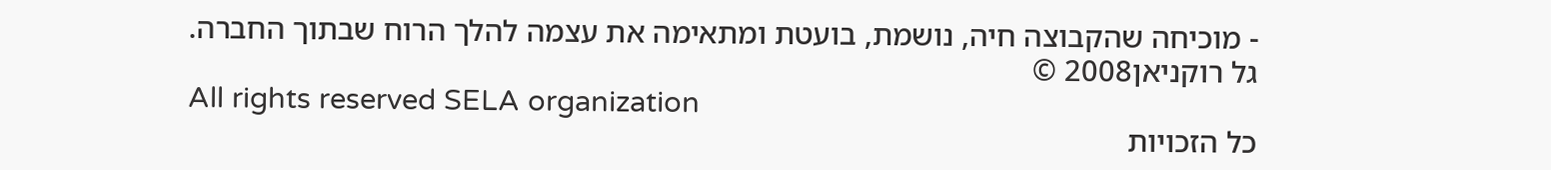- מוכיחה שהקבוצה חיה, נושמת, בועטת ומתאימה את עצמה להלך הרוח שבתוך החברה.
גל רוקניאן2008 ©
All rights reserved SELA organization
כל הזכויות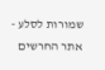שמורות לסלע - אתר החרשים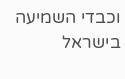וכבדי השמיעה בישראל